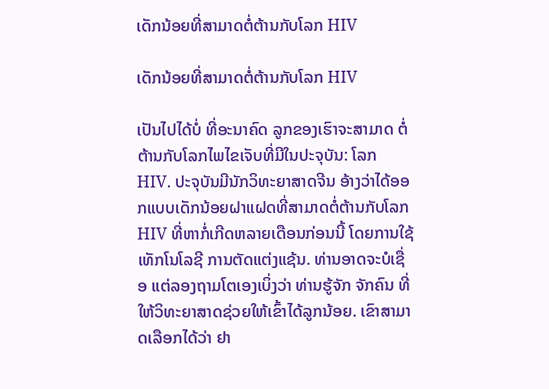ເດັກນ້ອຍທີ່ສາມາດຕໍ່ຕ້ານກັບໂລກ HIV

ເດັກນ້ອຍທີ່ສາມາດຕໍ່ຕ້ານກັບໂລກ HIV

ເປັນໄປໄດ້ບໍ່ ທີ່ອະນາຄົດ ລູກຂອງເຮົາຈະສາມາດ ຕໍ່ຕ້ານກັບໂລກໄພໄຂເຈັບທີ່ມີໃນປະຈຸບັນ: ໂລກ HIV. ປະຈຸບັນມີນັກວິທະຍາສາດຈີນ ອ້າງວ່າໄດ້ອອກແບບເດັກນ້ອຍຝາແຝດທີ່ສາມາດຕໍ່ຕ້ານກັບໂລກ HIV ທີ່ຫາກໍ່ເກີດຫລາຍເດືອນກ່ອນນີ້ ໂດຍການໃຊ້ເທັກໂນໂລຊີ ການຕັດແຕ່ງແຊ້ນ. ທ່ານອາດຈະບໍເຊື່ອ ແຕ່ລອງຖາມໂຕເອງເບິ່ງວ່າ ທ່ານຮູ້ຈັກ ຈັກຄົນ ທີ່ໃຫ້ວິທະຍາສາດຊ່ວຍໃຫ້ເຂົ້າໄດ້ລູກນ້ອຍ. ເຂົາສາມາດເລືອກໄດ້ວ່າ ຢາ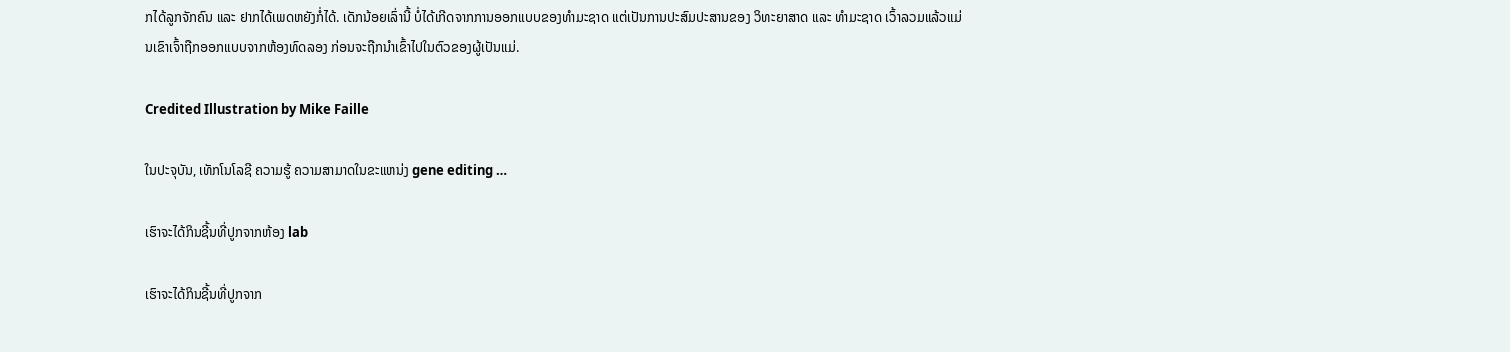ກໄດ້ລູກຈັກຄົນ ແລະ ຢາກໄດ້ເພດຫຍັງກໍ່ໄດ້. ເດັກນ້ອຍເລົ່ານີ້ ບໍ່ໄດ້ເກີດຈາກການອອກແບບຂອງທຳມະຊາດ ແຕ່ເປັນການປະສົມປະສານຂອງ ວິທະຍາສາດ ແລະ ທຳມະຊາດ ເວົ້າລວມແລ້ວແມ່ນເຂົາເຈົ້າຖືກອອກແບບຈາກຫ້ອງທົດລອງ ກ່ອນຈະຖືກນຳເຂົ້າໄປໃນຕົວຂອງຜູ້ເປັນແມ່.

Credited Illustration by Mike Faille

ໃນປະຈຸບັນ, ເທັກໂນໂລຊີ ຄວາມຮູ້ ຄວາມສາມາດໃນຂະແຫນ່ງ gene editing …

ເຮົາຈະໄດ້ກິນຊີ້ນທີ່ປູກຈາກຫ້ອງ lab

ເຮົາຈະໄດ້ກິນຊີ້ນທີ່ປູກຈາກ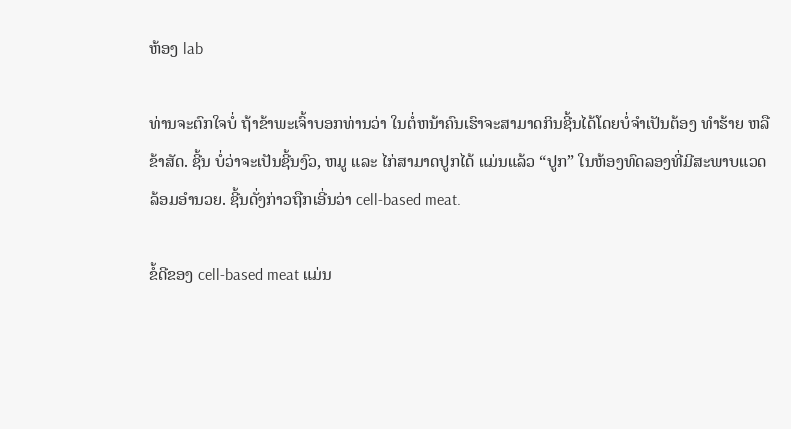ຫ້ອງ lab

ທ່ານຈະຕົກໃຈບໍ່ ຖ້າຂ້າພະເຈົ້າບອກທ່ານວ່າ ໃນຕໍ່ຫນ້າຄົນເຮົາຈະສາມາດກິນຊີ້ນໄດ້ໂດຍບໍ່ຈຳເປັນຕ້ອງ ທຳຮ້າຍ ຫລື ຂ້າສັດ. ຊີ້ນ ບໍ່ວ່າຈະເປັນຊີ້ນງົວ, ຫມູ ແລະ ໄກ່ສາມາດປູກໄດ້ ແມ່ນແລ້ວ “ປູກ” ໃນຫ້ອງທົດລອງທີ່ມີສະພາບແວດລ້ອມອຳນວຍ. ຊີ້ນດັ່ງກ່າວຖືກເອີ່ນວ່າ cell-based meat.

ຂໍ້ດີຂອງ cell-based meat ແມ່ນ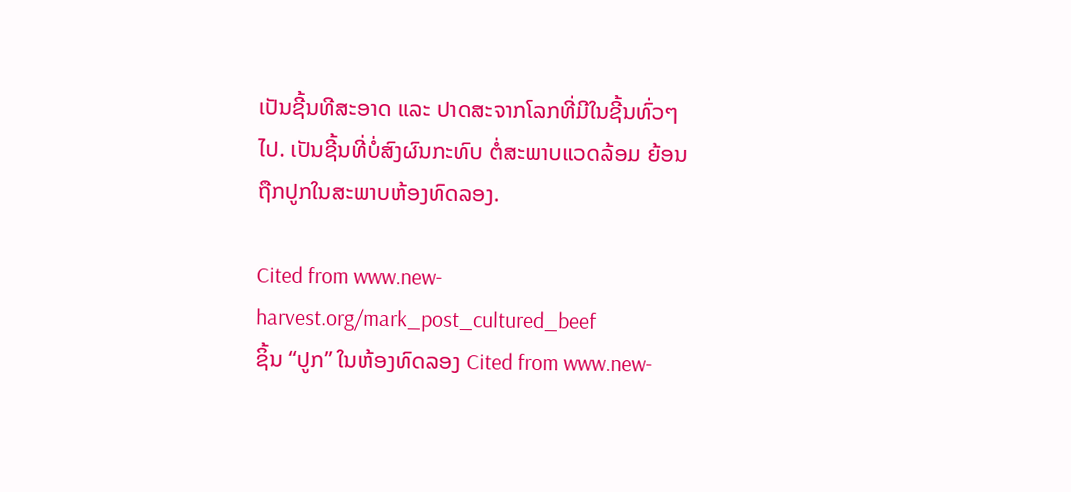ເປັນຊີ້ນທີສະອາດ ແລະ ປາດສະຈາກໂລກທີ່ມີໃນຊີ້ນທົ່ວໆໄປ. ເປັນຊີ້ນທີ່ບໍ່ສົງຜົນກະທົບ ຕໍ່ສະພາບແວດລ້ອມ ຍ້ອນຖືກປູກໃນສະພາບຫ້ອງທົດລອງ.

Cited from www.new-harvest.org/mark_post_cultured_beef
ຊິ້ນ “ປູກ” ໃນຫ້ອງທົດລອງ Cited from www.new-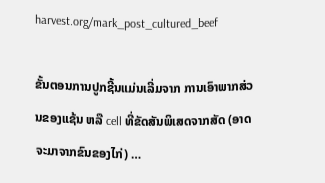harvest.org/mark_post_cultured_beef

ຂັ້ນຕອນການປູກຊີ້ນແມ່ນເລີ່ມຈາກ ການເອົາພາກສ່ວນຂອງແຊ້ນ ຫລື cell ທີ່ຂັດສັນພິເສດຈາກສັດ (ອາດຈະມາຈາກຂົນຂອງໄກ່) …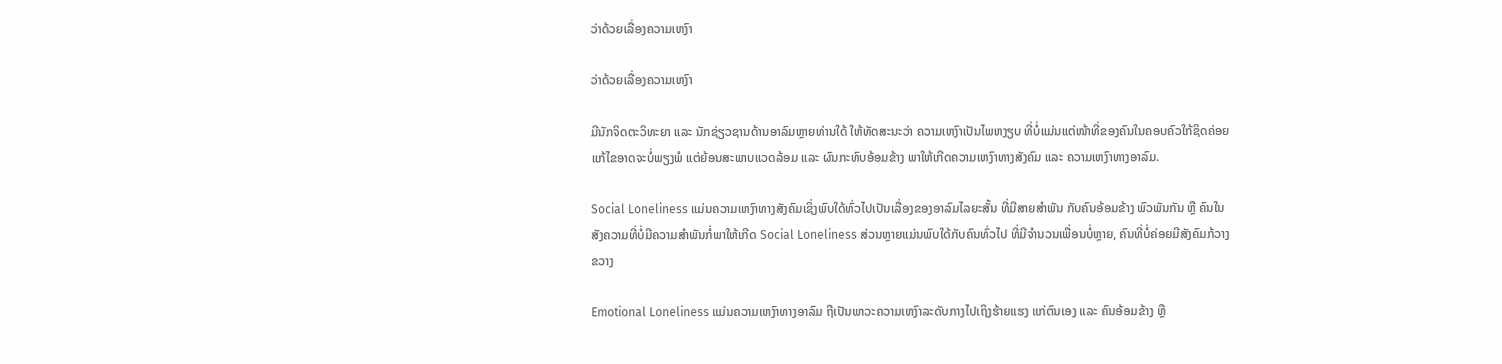ວ່າດ້ວຍເລື່ອງຄວາມເຫງົາ

ວ່າດ້ວຍເລື່ອງຄວາມເຫງົາ

ມີນັກຈິດຕະວິທະຍາ ແລະ ນັກຊ່ຽວຊານດ້ານອາລົມຫຼາຍທ່ານໃດ້ ໃຫ້ທັດສະນະວ່າ ຄວາມເຫງົາເປັນໄພຫງຽບ ທີ່ບໍ່ແມ່ນແຕ່ໜ້າທີ່ຂອງຄົນໃນຄອບຄົວໃກ້ຊິດຄ່ອຍແກ້ໄຂອາດຈະບໍ່ພຽງພໍ ແຕ່ຍ້ອນສະພາບແວດລ້ອມ ແລະ ຜົນກະທົບອ້ອມຂ້າງ ພາໃຫ້ເກີດຄວາມເຫງົາທາງສັງຄົມ ແລະ ຄວາມເຫງົາທາງອາລົມ.

Social Loneliness ແມ່ນຄວາມເຫງົາທາງສັງຄົມເຊິ່ງພົບໃດ້ທົ່ວໄປເປັນເລື່ອງຂອງອາລົມໄລຍະສັ້ນ ທີ່ມີສາຍສຳພັນ ກັບຄົນອ້ອມຂ້າງ ພົວພັນກັນ ຫຼື ຄົນໃນສັງຄວາມທີ່ບໍ່ມີຄວາມສຳພັນກໍ່ພາໃຫ້ເກີດ Social Loneliness ສ່ວນຫຼາຍແມ່ນພົບໃດ້ກັບຄົນທົ່ວໄປ ທີ່ມີຈຳນວນເພື່ອນບໍ່ຫຼາຍ, ຄົນທີ່ບໍ່ຄ່ອຍມີສັງຄົມກ້ວາງຂວາງ

Emotional Loneliness ແມ່ນຄວາມເຫງົາທາງອາລົມ ຖືເປັນພາວະຄວາມເຫງົາລະດັບກາງໄປເຖິງຮ້າຍແຮງ ແກ່ຕົນເອງ ແລະ ຄົນອ້ອມຂ້າງ ຫຼື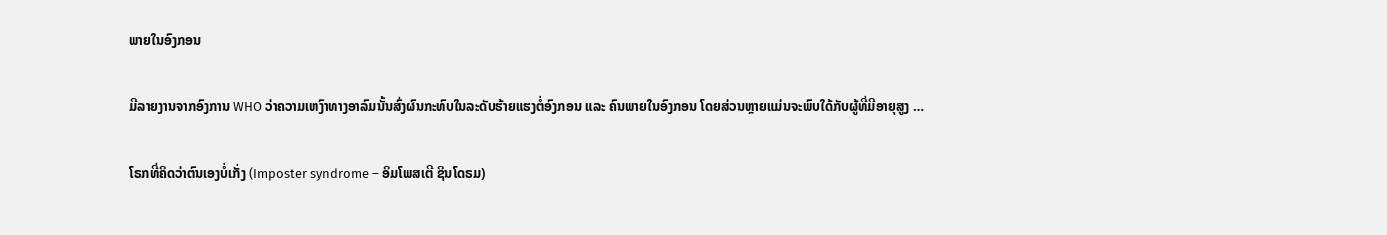ພາຍໃນອົງກອນ

ມີລາຍງານຈາກອົງການ WHO ວ່າຄວາມເຫງົາທາງອາລົມນັ້ນສົ່ງຜົນກະທົບໃນລະດັບຮ້າຍແຮງຕໍ່ອົງກອນ ແລະ ຄົນພາຍໃນອົງກອນ ໂດຍສ່ວນຫຼາຍແມ່ນຈະພົບໃດ້ກັບຜູ້ທີ່ມີອາຍຸສູງ …

ໂຣກທີ່ຄິດວ່າຕົນເອງບໍ່ເກັ່ງ (Imposter syndrome – ອິມໂພສເຕີ ຊິນໂດຣມ)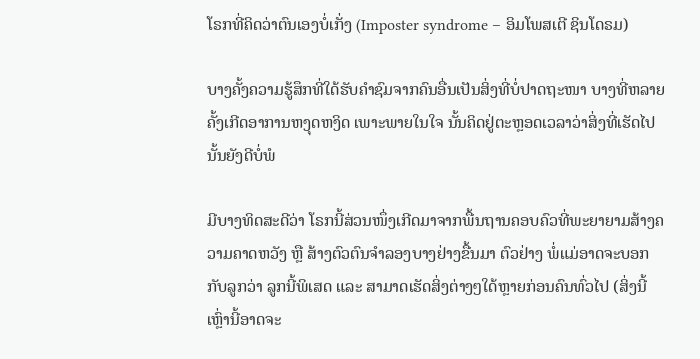ໂຣກທີ່ຄິດວ່າຕົນເອງບໍ່ເກັ່ງ (Imposter syndrome – ອິມໂພສເຕີ ຊິນໂດຣມ)

ບາງຄັ້ງຄວາມຮູ້ສຶກທີ່ໃດ້ຮັບຄຳຊົມຈາກຄົນອື່ນເປັນສິ່ງທີ່ບໍ່ປາດຖະໜາ ບາງທີ່ຫລາຍຄັ້ງເກີດອາການຫງຸດຫງິດ ເພາະພາຍໃນໃຈ ນັ້ນຄິດຢູ່ຕະຫຼອດເວລາວ່າສິ່ງທີ່ເຮັດໄປນັ້ນຍັງດີບໍ່ພໍ

ມີບາງທິດສະດີວ່າ ໂຣກນີ້ສ່ວນໜຶ່ງເກີດມາຈາກພື້ນຖານຄອບຄົວທີ່ພະຍາຍາມສ້າງຄວາມຄາດຫວັງ ຫຼື ສ້າງຕົວຕົນຈຳລອງບາງຢ່າງຂື້ນມາ ຕົວຢ່າງ ພໍ່ແມ່ອາດຈະບອກກັບລູກວ່າ ລູກນີ້ພິເສດ ແລະ ສາມາດເຮັດສິ່ງຕ່າງໆໃດ້ຫຼາຍກ່ອນຄົນທົ່ວໄປ (ສິ່ງນີ້ເຫຼົ່ານີ້ອາດຈະ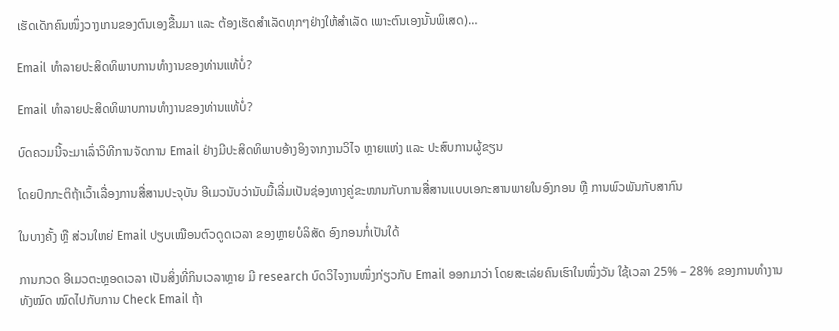ເຮັດເດັກຄົນໜຶ່ງວາງເກນຂອງຕົນເອງຂື້ນມາ ແລະ ຕ້ອງເຮັດສຳເລັດທຸກໆຢ່າງໃຫ້ສຳເລັດ ເພາະຕົນເອງນັ້ນພິເສດ)…

Email ທຳລາຍປະສິດທິພາບການທຳງານຂອງທ່ານແທ້ບໍ່?

Email ທຳລາຍປະສິດທິພາບການທຳງານຂອງທ່ານແທ້ບໍ່?

ບົດຄວມນີ້ຈະມາເລົ່າວິທີການຈັດການ Email ຢ່າງມີປະສິດທິພາບອ້າງອິງຈາກງານວິໄຈ ຫຼາຍແຫ່ງ ແລະ ປະສົບການຜູ້ຂຽນ

ໂດຍປົກກະຕິຖ້າເວົ້າເລື່ອງການສື່ສານປະຈຸບັນ ອີເມວນັບວ່ານັບມື້ເລີ່ມເປັນຊ່ອງທາງຄູ່ຂະໜານກັບການສື່ສານແບບເອກະສານພາຍໃນອົງກອນ ຫຼື ການພົວພັນກັບສາກົນ

ໃນບາງຄັ້ງ ຫຼື ສ່ວນໃຫຍ່ Email ປຽບເໝືອນຕົວດູດເວລາ ຂອງຫຼາຍບໍລິສັດ ອົງກອນກໍ່ເປັນໃດ້

ການກວດ ອີເມວຕະຫຼອດເວລາ ເປັນສິ່ງທີ່ກິນເວລາຫຼາຍ ມີ research ບົດວິໄຈງານໜຶ່ງກ່ຽວກັບ Email ອອກມາວ່າ ໂດຍສະເລ່ຍຄົນເຮົາໃນໜຶ່ງວັນ ໃຊ້ເວລາ 25% – 28% ຂອງການທຳງານທັງໝົດ ໝົດໄປກັບການ Check Email ຖ້າ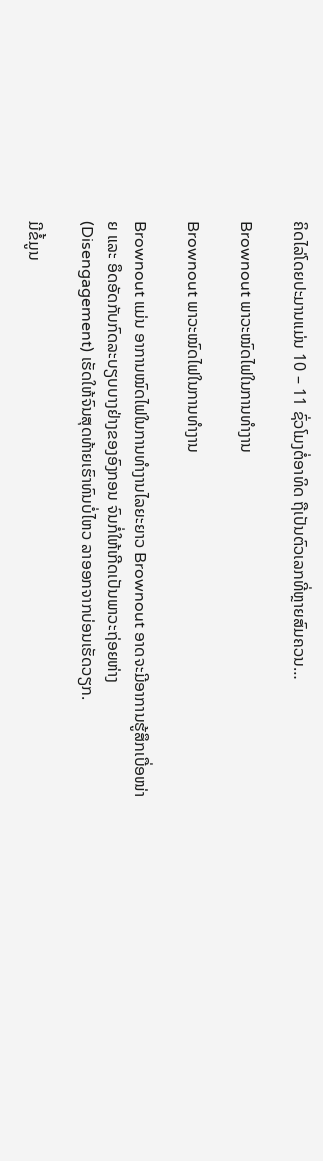ຄິດໄລ່ໂດຍປະມານແມ່ນ 10 – 11 ຊົ່ວໂມງຕໍ່ອາທິດ ຖືເປັນຕົວເລກທີ່ຫຼາຍສົມຄວນ…

Brownout ພາວະໝົດໄຟໃນການທຳງານ

Brownout ພາວະໝົດໄຟໃນການທຳງານ

Brownout ແມ່ນ ອາການໝົດໄຟໃນການທຳງານໄລຍະຍາວ Brownout ອາດຈະມີອາການຮູ້ສຶກເບື່ອໜ່າຍ ແລະ ອຶດອັດກັບກົດລະບຽບບາງຢ່າງຂອງອົງກອນ ຈົນກໍ່ໃຫ້ເກີດເປັນພາວະຖ່ອຍຫ່າງ (Disengagement) ເຮັດໃຫ້ຈົນສຸດທ້າຍເຮົາທົນບໍ່ໄຫວ ລາອອກຈາກບ່ອນເຮັດວຽກ.

ມີຂໍ້ມູນ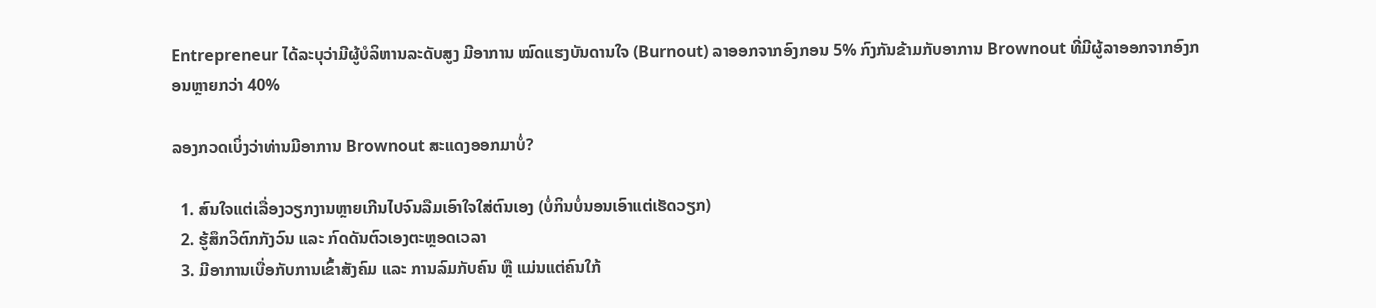Entrepreneur ໄດ້ລະບຸວ່າມີຜູ້ບໍລິຫານລະດັບສູງ ມີອາການ ໝົດແຮງບັນດານໃຈ (Burnout) ລາອອກຈາກອົງກອນ 5% ກົງກັນຂ້າມກັບອາການ Brownout ທີ່ມີຜູ້ລາອອກຈາກອົງກອນຫຼາຍກວ່າ 40%

ລອງກວດເບິ່ງວ່າທ່ານມີອາການ Brownout ສະແດງອອກມາບໍ່?

  1. ສົນໃຈແຕ່ເລື່ອງວຽກງານຫຼາຍເກີນໄປຈົນລືມເອົາໃຈໃສ່ຕົນເອງ (ບໍ່ກິນບໍ່ນອນເອົາແຕ່ເຮັດວຽກ)
  2. ຮູ້ສຶກວິຕົກກັງວົນ ແລະ ກົດດັນຕົວເອງຕະຫຼອດເວລາ
  3. ມີອາການເບື່ອກັບການເຂົ້າສັງຄົມ ແລະ ການລົມກັບຄົນ ຫຼື ແມ່ນແຕ່ຄົນໃກ້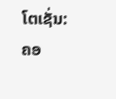ໂຕເຊັ່ນ: ຄອ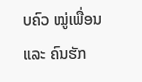ບຄົວ ໝູ່ເພື່ອນ ແລະ ຄົນຮັກ